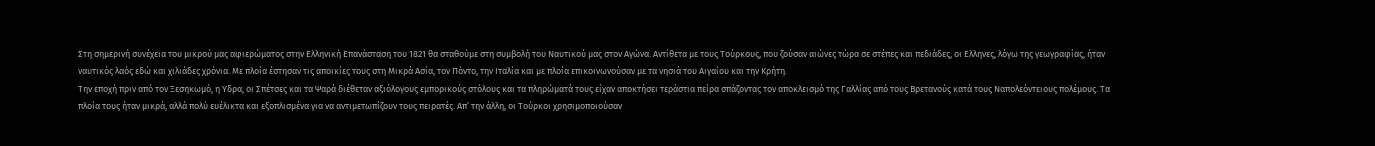Στη σημερινή συνέχεια του μικρού μας αφιερώματος στην Ελληνική Επανάσταση του 1821 θα σταθούμε στη συμβολή του Ναυτικού μας στον Αγώνα. Αντίθετα με τους Τούρκους, που ζούσαν αιώνες τώρα σε στέπες και πεδιάδες, οι Ελληνες, λόγω της γεωγραφίας, ήταν ναυτικός λαός εδώ και χιλιάδες χρόνια. Με πλοία έστησαν τις αποικίες τους στη Μικρά Ασία, τον Πόντο, την Ιταλία και με πλοία επικοινωνούσαν με τα νησιά του Αιγαίου και την Κρήτη.
Την εποχή πριν από τον Ξεσηκωμό, η Υδρα, οι Σπέτσες και τα Ψαρά διέθεταν αξιόλογους εμπορικούς στόλους και τα πληρώματά τους είχαν αποκτήσει τεράστια πείρα σπάζοντας τον αποκλεισμό της Γαλλίας από τους Βρετανούς κατά τους Ναπολεόντειους πολέμους. Τα πλοία τους ήταν μικρά, αλλά πολύ ευέλικτα και εξοπλισμένα για να αντιμετωπίζουν τους πειρατές. Απ’ την άλλη, οι Τούρκοι χρησιμοποιούσαν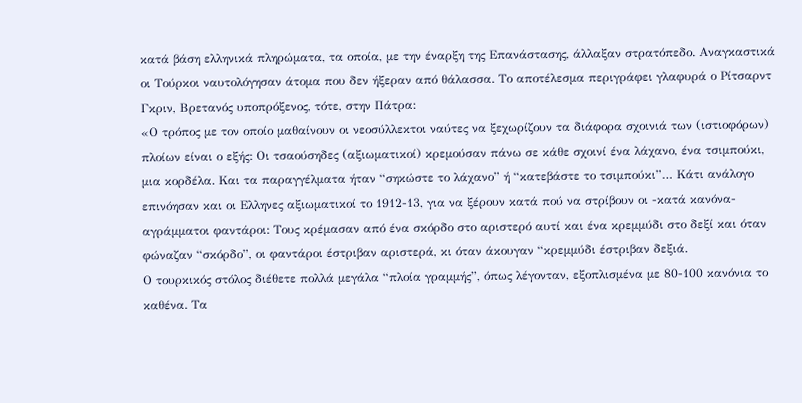κατά βάση ελληνικά πληρώματα, τα οποία, με την έναρξη της Επανάστασης, άλλαξαν στρατόπεδο. Αναγκαστικά οι Τούρκοι ναυτολόγησαν άτομα που δεν ήξεραν από θάλασσα. Το αποτέλεσμα περιγράφει γλαφυρά ο Ρίτσαρντ Γκριν, Βρετανός υποπρόξενος, τότε, στην Πάτρα:
«Ο τρόπος με τον οποίο μαθαίνουν οι νεοσύλλεκτοι ναύτες να ξεχωρίζουν τα διάφορα σχοινιά των (ιστιοφόρων) πλοίων είναι ο εξής: Οι τσαούσηδες (αξιωματικοί) κρεμούσαν πάνω σε κάθε σχοινί ένα λάχανο, ένα τσιμπούκι, μια κορδέλα. Και τα παραγγέλματα ήταν “σηκώστε το λάχανο” ή “κατεβάστε το τσιμπούκι”… Κάτι ανάλογο επινόησαν και οι Ελληνες αξιωματικοί το 1912-13, για να ξέρουν κατά πού να στρίβουν οι -κατά κανόνα- αγράμματοι φαντάροι: Τους κρέμασαν από ένα σκόρδο στο αριστερό αυτί και ένα κρεμμύδι στο δεξί και όταν φώναζαν “σκόρδο”, οι φαντάροι έστριβαν αριστερά, κι όταν άκουγαν “κρεμμύδι έστριβαν δεξιά.
Ο τουρκικός στόλος διέθετε πολλά μεγάλα “πλοία γραμμής”, όπως λέγονταν, εξοπλισμένα με 80-100 κανόνια το καθένα. Τα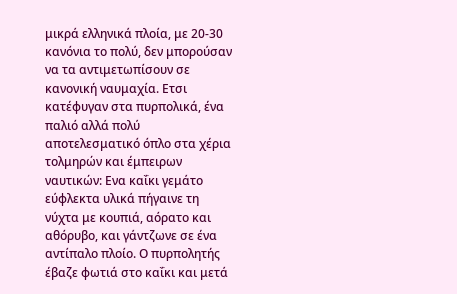μικρά ελληνικά πλοία, με 20-30 κανόνια το πολύ, δεν μπορούσαν να τα αντιμετωπίσουν σε κανονική ναυμαχία. Ετσι κατέφυγαν στα πυρπολικά, ένα παλιό αλλά πολύ αποτελεσματικό όπλο στα χέρια τολμηρών και έμπειρων ναυτικών: Ενα καΐκι γεμάτο εύφλεκτα υλικά πήγαινε τη νύχτα με κουπιά, αόρατο και αθόρυβο, και γάντζωνε σε ένα αντίπαλο πλοίο. Ο πυρπολητής έβαζε φωτιά στο καΐκι και μετά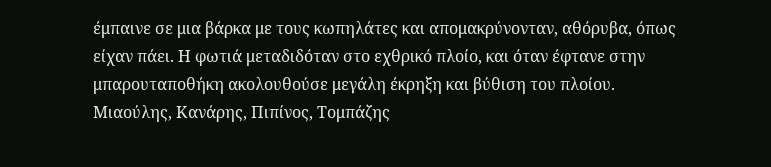έμπαινε σε μια βάρκα με τους κωπηλάτες και απομακρύνονταν, αθόρυβα, όπως είχαν πάει. Η φωτιά μεταδιδόταν στο εχθρικό πλοίο, και όταν έφτανε στην μπαρουταποθήκη ακολουθούσε μεγάλη έκρηξη και βύθιση του πλοίου.
Μιαούλης, Κανάρης, Πιπίνος, Τομπάζης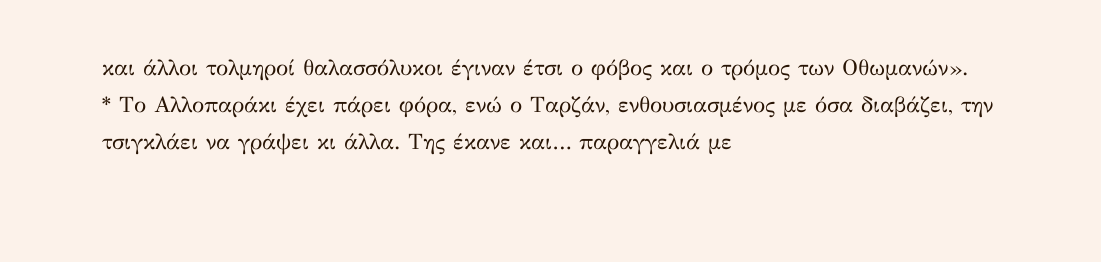και άλλοι τολμηροί θαλασσόλυκοι έγιναν έτσι ο φόβος και ο τρόμος των Οθωμανών».
* Το Αλλοπαράκι έχει πάρει φόρα, ενώ ο Ταρζάν, ενθουσιασμένος με όσα διαβάζει, την τσιγκλάει να γράψει κι άλλα. Της έκανε και… παραγγελιά με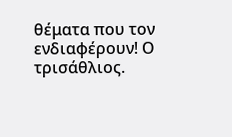θέματα που τον ενδιαφέρουν! Ο τρισάθλιος.